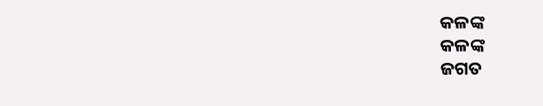କଳଙ୍କ
କଳଙ୍କ
ଜଗତ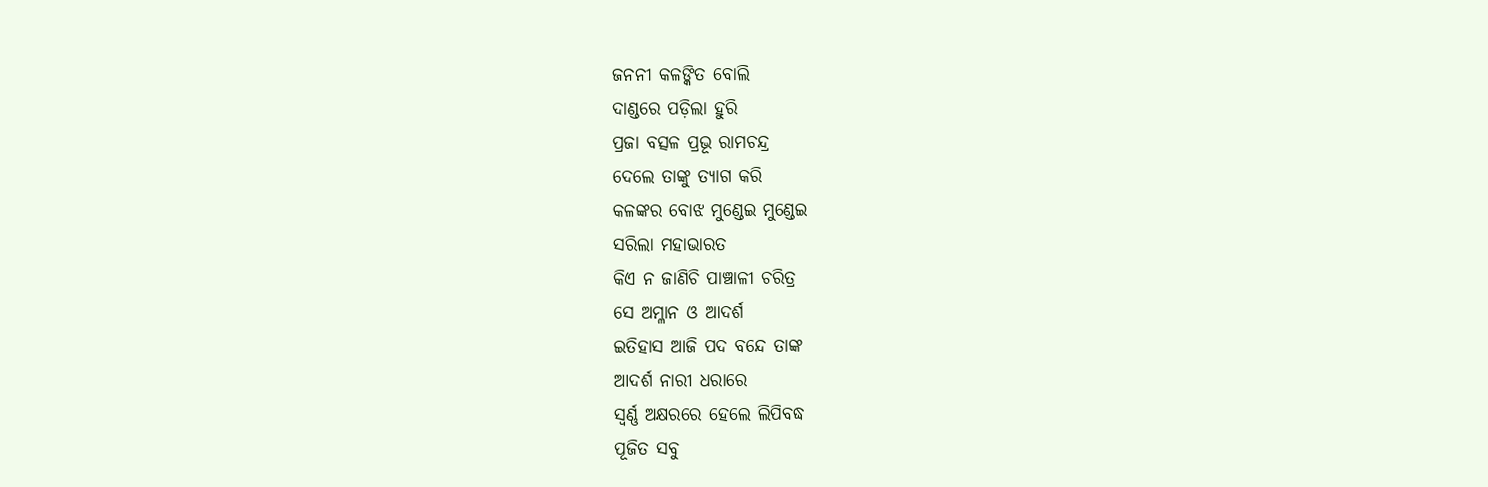ଜନନୀ କଳଙ୍କିତ ବୋଲି
ଦାଣ୍ଡରେ ପଡ଼ିଲା ହୁରି
ପ୍ରଜା ବତ୍ସଳ ପ୍ରଭୂ ରାମଚନ୍ଦ୍ର
ଦେଲେ ତାଙ୍କୁ ତ୍ୟାଗ କରି
କଳଙ୍କର ବୋଝ ମୁଣ୍ଡେଇ ମୁଣ୍ଡେଇ
ସରିଲା ମହାଭାରତ
କିଏ ନ ଜାଣିଚି ପାଞ୍ଚାଳୀ ଚରିତ୍ର
ସେ ଅମ୍ଳାନ ଓ ଆଦର୍ଶ
ଇତିହାସ ଆଜି ପଦ ବନ୍ଦେ ତାଙ୍କ
ଆଦର୍ଶ ନାରୀ ଧରାରେ
ସ୍ଵର୍ଣ୍ଣ ଅକ୍ଷରରେ ହେଲେ ଲିପିବଦ୍ଧ
ପୂଜିତ ସବୁ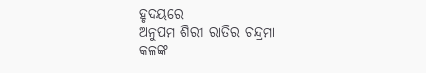ହୃଦୟରେ
ଅନୁପମ ଶିରୀ ରାତିର ଚନ୍ଦ୍ରମା
କଳଙ୍କ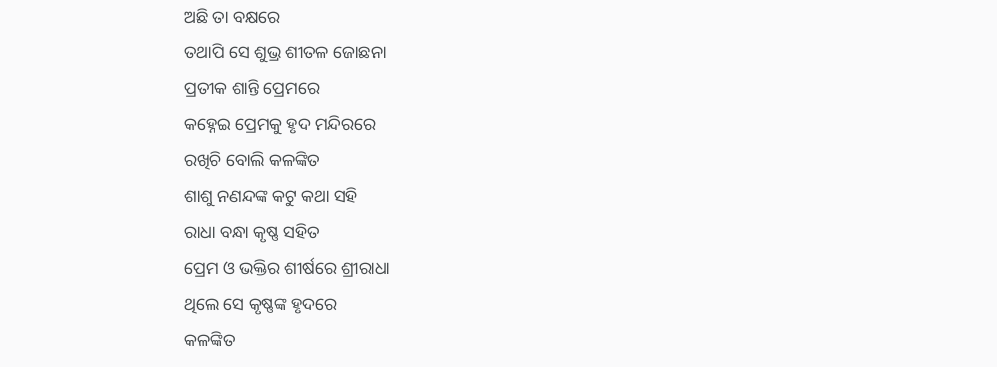ଅଛି ତା ବକ୍ଷରେ
ତଥାପି ସେ ଶୁଭ୍ର ଶୀତଳ ଜୋଛନା
ପ୍ରତୀକ ଶାନ୍ତି ପ୍ରେମରେ
କହ୍ନେଇ ପ୍ରେମକୁ ହୃଦ ମନ୍ଦିରରେ
ରଖିଚି ବୋଲି କଳଙ୍କିତ
ଶାଶୁ ନଣନ୍ଦଙ୍କ କଟୁ କଥା ସହି
ରାଧା ବନ୍ଧା କୃଷ୍ଣ ସହିତ
ପ୍ରେମ ଓ ଭକ୍ତିର ଶୀର୍ଷରେ ଶ୍ରୀରାଧା
ଥିଲେ ସେ କୃଷ୍ଣଙ୍କ ହୃଦରେ
କଳଙ୍କିତ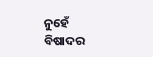ନୁହେଁ ବିଷାଦର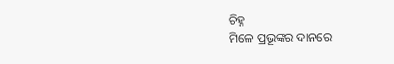ଚିହ୍ନ
ମିଳେ ପ୍ରଭୂଙ୍କର ଦାନରେ